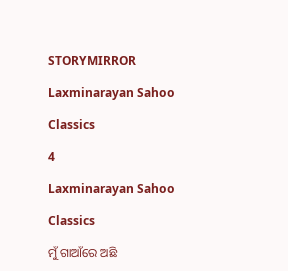STORYMIRROR

Laxminarayan Sahoo

Classics

4

Laxminarayan Sahoo

Classics

ମୁଁ ଗାଆଁରେ ଅଛି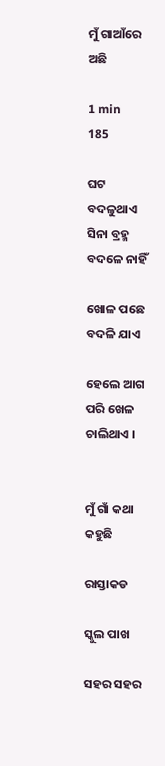ମୁଁ ଗାଆଁରେ ଅଛି

1 min
185

ଘଟ ବଦଳୁଥାଏ ସିନା ବ୍ରହ୍ମ ବଦଳେ ନାହିଁ

ଖୋଳ ପଛେ ବଦଳି ଯାଏ

ହେଲେ ଆଗ ପରି ଖେଳ ଚାଲିଥାଏ ।


ମୁଁ ଗାଁ କଥା କହୁଛି

ରାସ୍ତାକଡ

ସ୍କୁଲ ପାଖ

ସହର ସହର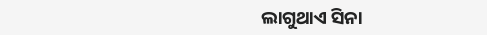ଲାଗୁଥାଏ ସିନା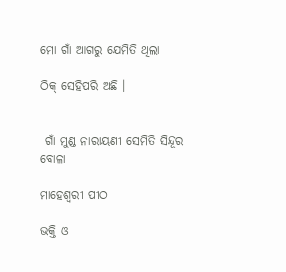ମୋ ଗାଁ ଆଗରୁ ଯେମିତି ଥିଲା

ଠିକ୍ ସେହିପରି ଅଛି ।


 ଗାଁ ମୁଣ୍ଡ ନାରାୟଣୀ ସେମିତି ସିନ୍ଦୂର ବୋଳା

ମାହେଶ୍ଵରୀ ପୀଠ

ଭକ୍ତି ଓ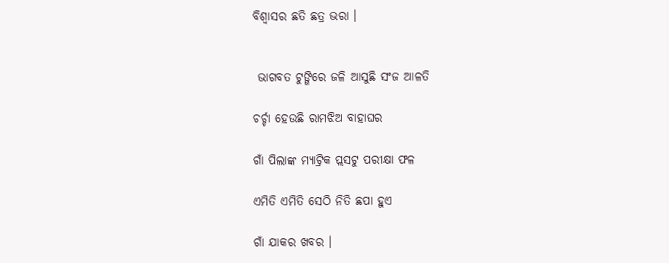ବିଶ୍ବାସର ଛତି ଛତ୍ର ଭରା ।


 ଭାଗବତ ଟୁଙ୍ଗିରେ ଜଳି ଆସୁଛି ସଂଜ ଆଳତି

ଚର୍ଚ୍ଚା ହେଉଛି ରାମଝିଅ ବାହାଘର

ଗାଁ ପିଲାଙ୍କ ମ୍ୟାଟ୍ରିକ ପ୍ଲସଟୁ ପରୀକ୍ଷା ଫଳ

ଏମିତି ଏମିତି ସେଠି ନିତି ଛପା ହୁଏ

ଗାଁ ଯାକର ଖବର ।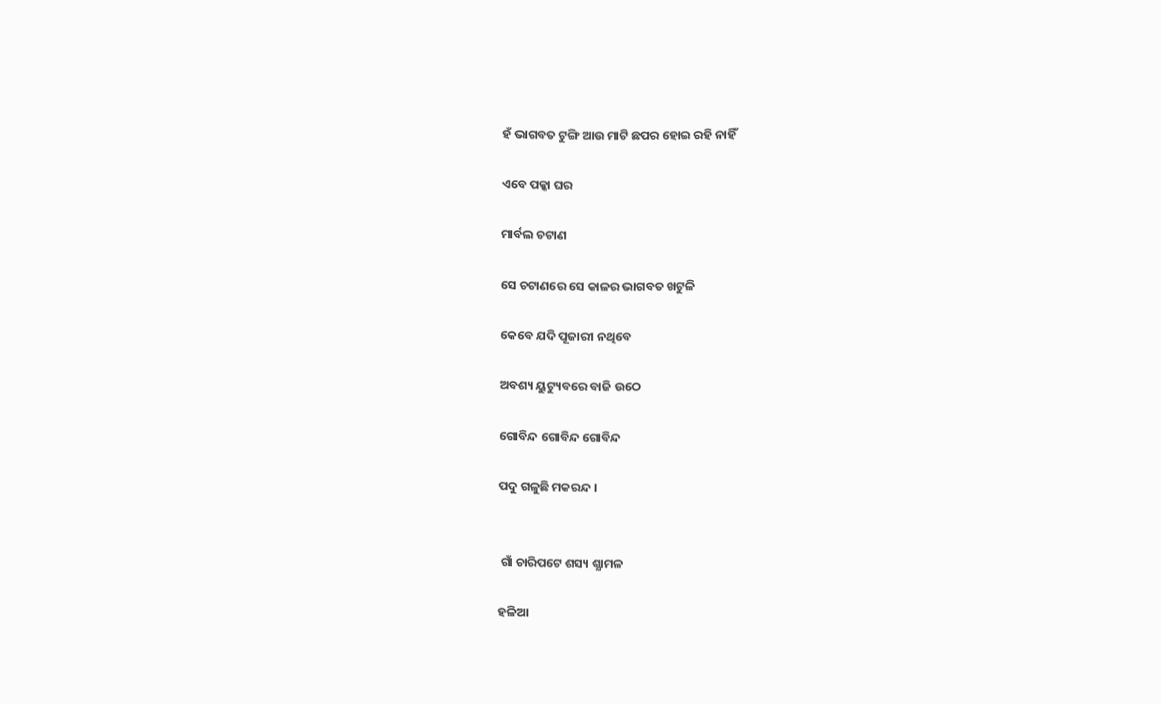ହଁ ଭାଗବତ ଟୁଙ୍ଗି ଆଉ ମାଟି ଛପର ହୋଇ ରହି ନାହିଁ

ଏବେ ପକ୍କା ଘର

ମାର୍ବଲ ଚଟାଣ

ସେ ଚଟାଣରେ ସେ କାଳର ଭାଗବତ ଖଟୁଳି

କେବେ ଯଦି ପୂଜାରୀ ନଥିବେ

ଅବଶ୍ୟ ୟୁଟ୍ୟୁବରେ ବାଜି ଉଠେ

ଗୋବିନ୍ଦ ଗୋବିନ୍ଦ ଗୋବିନ୍ଦ

ପଦୁ ଗଳୁଛି ମକରନ୍ଦ ।


 ଗାଁ ଚାରିପଟେ ଶସ୍ୟ ଶ୍ଯାମଳ

ହଳିଆ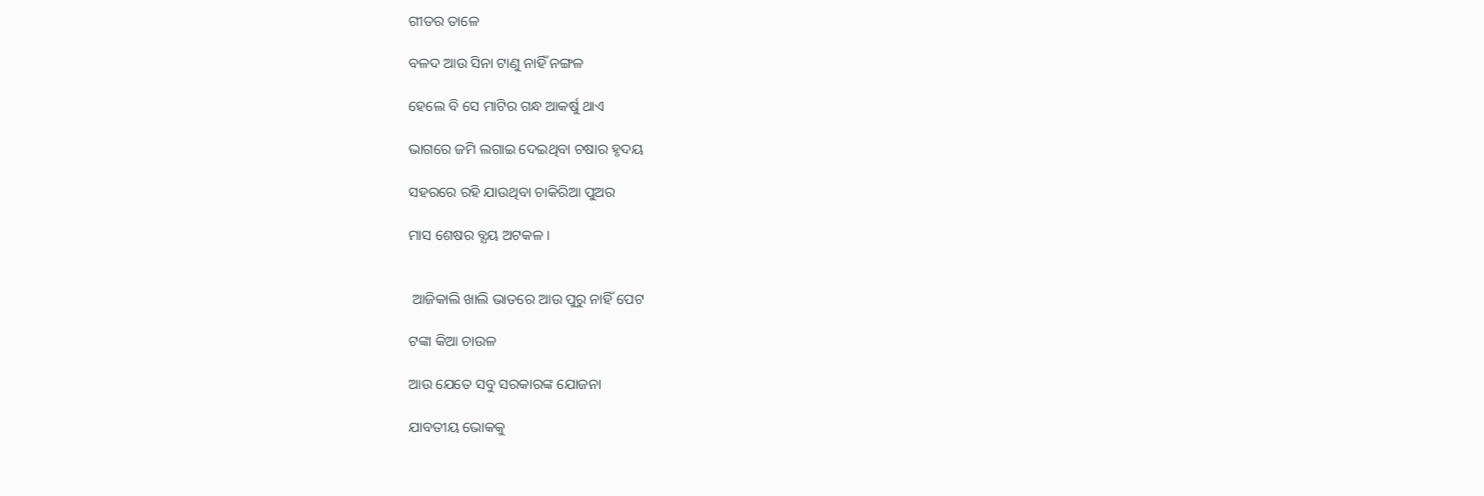ଗୀତର ତାଳେ

ବଳଦ ଆଉ ସିନା ଟାଣୁ ନାହିଁ ନଙ୍ଗଳ

ହେଲେ ବି ସେ ମାଟିର ଗନ୍ଧ ଆକର୍ଷୁ ଥାଏ

ଭାଗରେ ଜମି ଲଗାଇ ଦେଇଥିବା ଚଷାର ହୃଦୟ

ସହରରେ ରହି ଯାଉଥିବା ଚାକିରିଆ ପୁଅର

ମାସ ଶେଷର ବ୍ଯୟ ଅଟକଳ ।


 ଆଜିକାଲି ଖାଲି ଭାତରେ ଆଉ ପୁରୁ ନାହିଁ ପେଟ

ଟଙ୍କା କିଆ ଚାଉଳ

ଆଉ ଯେତେ ସବୁ ସରକାରଙ୍କ ଯୋଜନା

ଯାବତୀୟ ଭୋକକୁ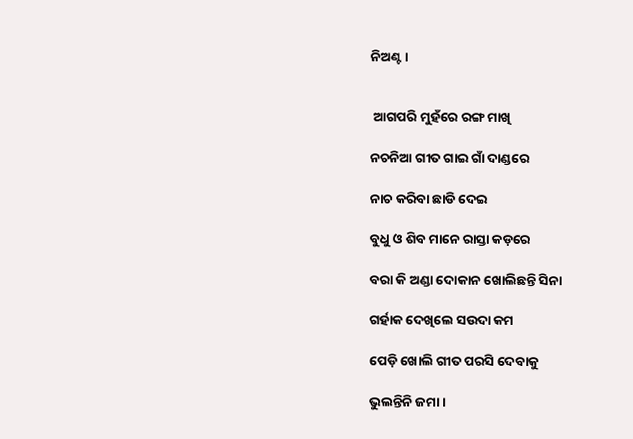ନିଅଣ୍ଟ ।


 ଆଗପରି ମୁହଁରେ ରଙ୍ଗ ମାଖି

ନଚନିଆ ଗୀତ ଗାଇ ଗାଁ ଦାଣ୍ଡରେ

ନାଚ କରିବା ଛାଡି ଦେଇ

ବୁଧୁ ଓ ଶିବ ମାନେ ରାସ୍ତା କଡ଼ରେ

ବରା କି ଅଣ୍ଡା ଦୋକାନ ଖୋଲିଛନ୍ତି ସିନା

ଗର୍ହାକ ଦେଖିଲେ ସଉଦା କମ

ପେଡ଼ି ଖୋଲି ଗୀତ ପରସି ଦେବାକୁ

ଭୁଲନ୍ତିନି ଜମା ।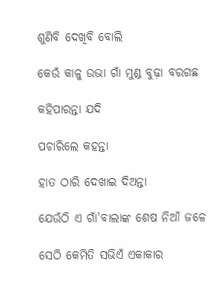ଶୁଣିବି ଦେଖିବି ବୋଲି

କେଉଁ କାଳୁ ଉଭା ଗାଁ ମୁଣ୍ଡ ବୁଢ଼ା ବରଗଛ

କହିପାରନ୍ତା ଯଦି

ପଚାରିଲେ କହନ୍ତା

ହାତ ଠାରି ଦେଖାଇ ଦିଅନ୍ତା

ଯେଉଁଠି ଏ ଗାଁ'ବାଲାଙ୍କ ଶେଷ ନିଆଁ ଜଳେ

ସେଠି କେମିତି ସଭିଏଁ ଏକାକାର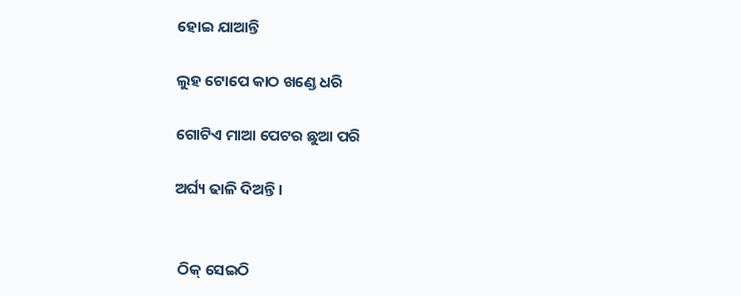ହୋଇ ଯାଆନ୍ତି

ଲୁହ ଟୋପେ କାଠ ଖଣ୍ଡେ ଧରି

ଗୋଟିଏ ମାଆ ପେଟର ଛୁଆ ପରି

ଅର୍ଘ୍ୟ ଢାଳି ଦିଅନ୍ତି ।


 ଠିକ୍ ସେଇଠି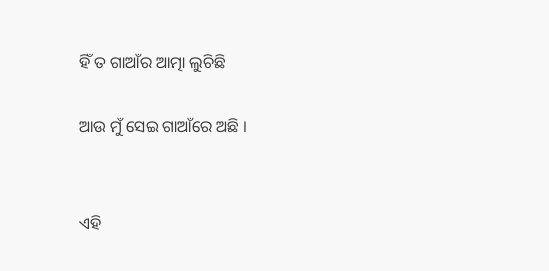ହିଁ ତ ଗାଆଁର ଆତ୍ମା ଲୁଚିଛି

ଆଉ ମୁଁ ସେଇ ଗାଆଁରେ ଅଛି ।


ଏହି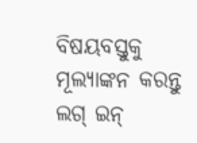ବିଷୟବସ୍ତୁକୁ ମୂଲ୍ୟାଙ୍କନ କରନ୍ତୁ
ଲଗ୍ ଇନ୍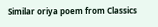Similar oriya poem from Classics